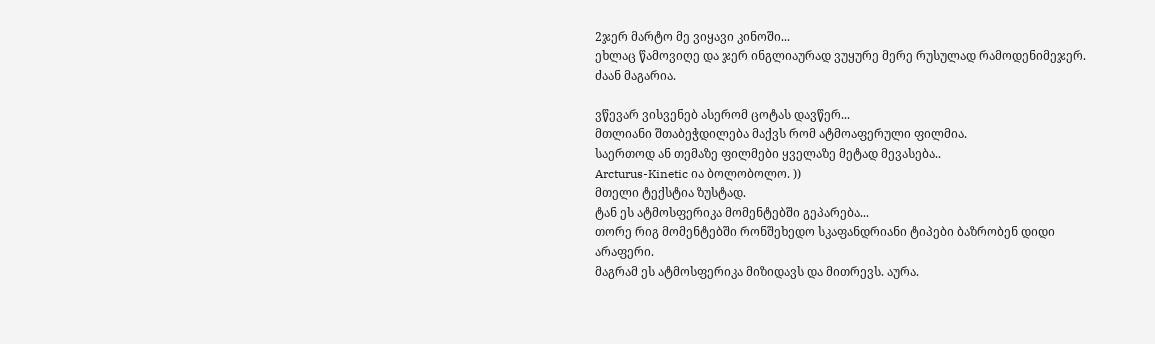2ჯერ მარტო მე ვიყავი კინოში...
ეხლაც წამოვიღე და ჯერ ინგლიაურად ვუყურე მერე რუსულად რამოდენიმეჯერ.
ძაან მაგარია.

ვწევარ ვისვენებ ასერომ ცოტას დავწერ...
მთლიანი შთაბეჭდილება მაქვს რომ ატმოაფერული ფილმია.
საერთოდ ან თემაზე ფილმები ყველაზე მეტად მევასება..
Arcturus-Kinetic ია ბოლობოლო. ))
მთელი ტექსტია ზუსტად.
ტან ეს ატმოსფერიკა მომენტებში გეპარება...
თორე რიგ მომენტებში რონშეხედო სკაფანდრიანი ტიპები ბაზრობენ დიდი არაფერი.
მაგრამ ეს ატმოსფერიკა მიზიდავს და მითრევს. აურა.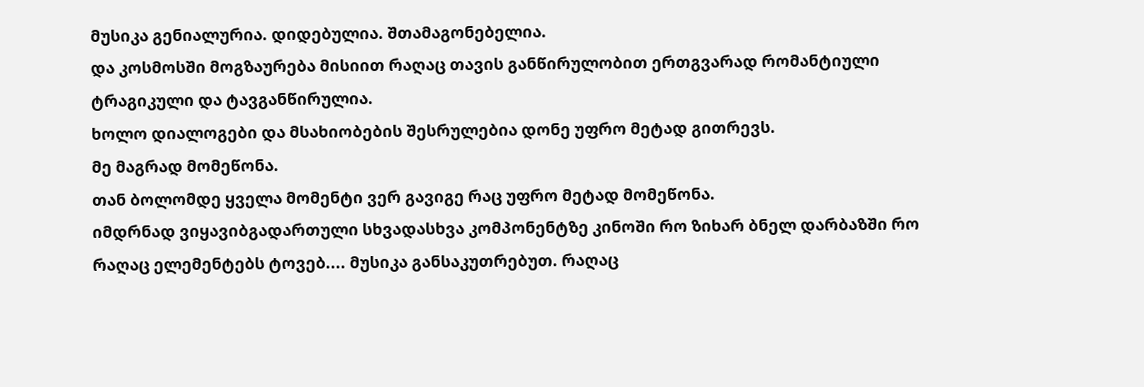მუსიკა გენიალურია. დიდებულია. შთამაგონებელია.
და კოსმოსში მოგზაურება მისიით რაღაც თავის განწირულობით ერთგვარად რომანტიული ტრაგიკული და ტავგანწირულია.
ხოლო დიალოგები და მსახიობების შესრულებია დონე უფრო მეტად გითრევს.
მე მაგრად მომეწონა.
თან ბოლომდე ყველა მომენტი ვერ გავიგე რაც უფრო მეტად მომეწონა.
იმდრნად ვიყავიბგადართული სხვადასხვა კომპონენტზე კინოში რო ზიხარ ბნელ დარბაზში რო
რაღაც ელემენტებს ტოვებ.... მუსიკა განსაკუთრებუთ. რაღაც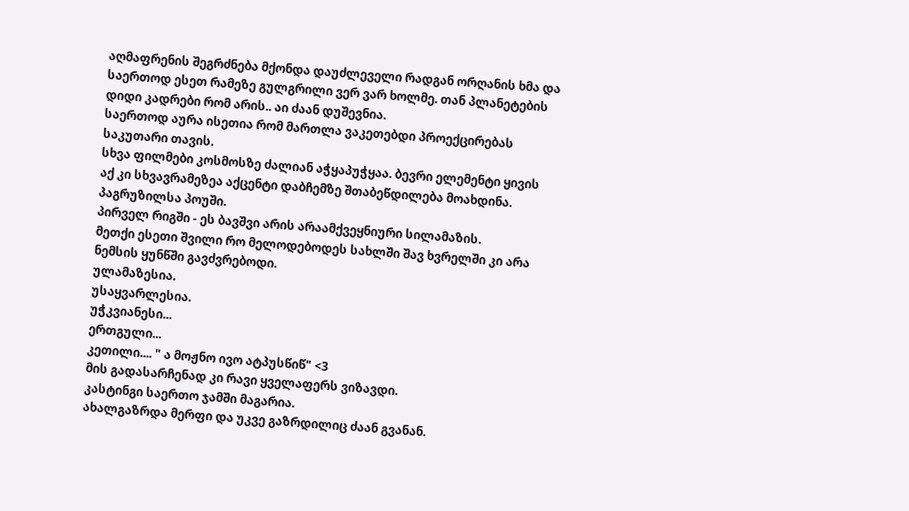აღმაფრენის შეგრძნება მქონდა დაუძლეველი რადგან ორღანის ხმა და საერთოდ ესეთ რამეზე გულგრილი ვერ ვარ ხოლმე. თან პლანეტების დიდი კადრები რომ არის.. აი ძაან დუშევნია.
საერთოდ აურა ისეთია რომ მართლა ვაკეთებდი პროექცირებას საკუთარი თავის.
სხვა ფილმები კოსმოსზე ძალიან აჭყაპუჭყაა. ბევრი ელემენტი ყივის აქ კი სხვავრამეზეა აქცენტი დაბჩემზე შთაბეწდილება მოახდინა.
პაგრუზილსა პოუში.
პირველ რიგში - ეს ბავშვი არის არაამქვეყნიური სილამაზის.
მეთქი ესეთი შვილი რო მელოდებოდეს სახლში შავ ხვრელში კი არა ნემსის ყუნწში გავძვრებოდი.
ულამაზესია.
უსაყვარლესია.
უჭკვიანესი...
ერთგული...
კეთილი.... " ა მოჟნო ივო ატპუსწიწ" <3
მის გადასარჩენად კი რავი ყველაფერს ვიზავდი.
კასტინგი საერთო ჯამში მაგარია.
ახალგაზრდა მერფი და უკვე გაზრდილიც ძაან გვანან.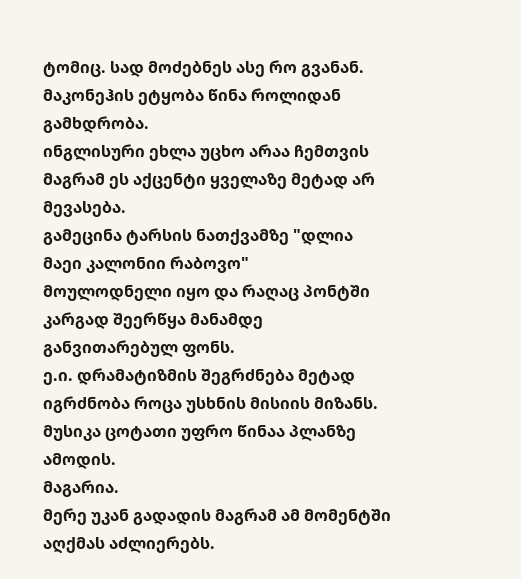ტომიც. სად მოძებნეს ასე რო გვანან.
მაკონეჰის ეტყობა წინა როლიდან გამხდრობა.
ინგლისური ეხლა უცხო არაა ჩემთვის მაგრამ ეს აქცენტი ყველაზე მეტად არ მევასება.
გამეცინა ტარსის ნათქვამზე "დლია მაეი კალონიი რაბოვო"
მოულოდნელი იყო და რაღაც პონტში კარგად შეერწყა მანამდე განვითარებულ ფონს.
ე.ი. დრამატიზმის შეგრძნება მეტად იგრძნობა როცა უსხნის მისიის მიზანს.
მუსიკა ცოტათი უფრო წინაა პლანზე ამოდის.
მაგარია.
მერე უკან გადადის მაგრამ ამ მომენტში აღქმას აძლიერებს.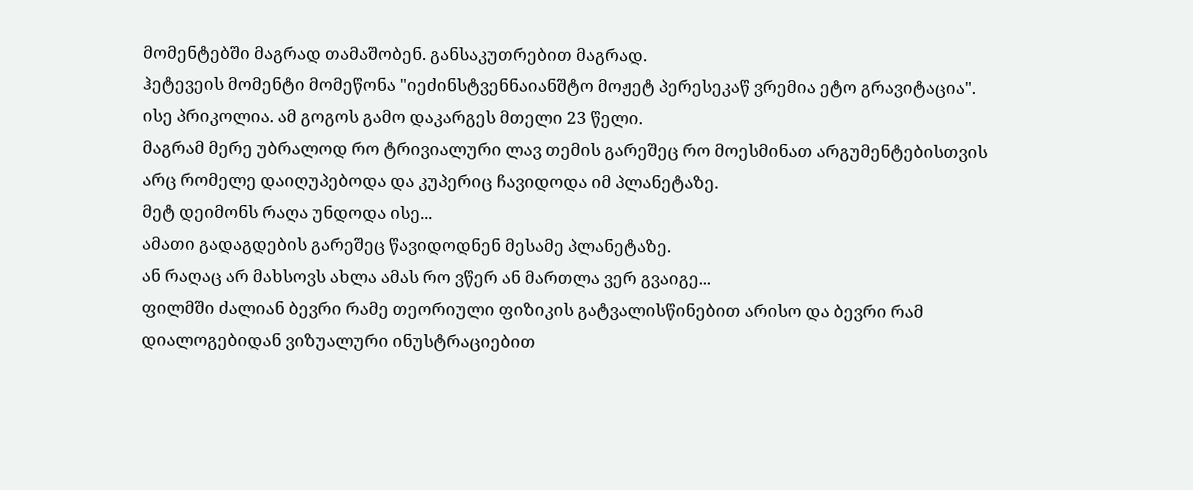მომენტებში მაგრად თამაშობენ. განსაკუთრებით მაგრად.
ჰეტევეის მომენტი მომეწონა "იეძინსტვენნაიანშტო მოჟეტ პერესეკაწ ვრემია ეტო გრავიტაცია".
ისე პრიკოლია. ამ გოგოს გამო დაკარგეს მთელი 23 წელი.
მაგრამ მერე უბრალოდ რო ტრივიალური ლავ თემის გარეშეც რო მოესმინათ არგუმენტებისთვის
არც რომელე დაიღუპებოდა და კუპერიც ჩავიდოდა იმ პლანეტაზე.
მეტ დეიმონს რაღა უნდოდა ისე...
ამათი გადაგდების გარეშეც წავიდოდნენ მესამე პლანეტაზე.
ან რაღაც არ მახსოვს ახლა ამას რო ვწერ ან მართლა ვერ გვაიგე...
ფილმში ძალიან ბევრი რამე თეორიული ფიზიკის გატვალისწინებით არისო და ბევრი რამ დიალოგებიდან ვიზუალური ინუსტრაციებით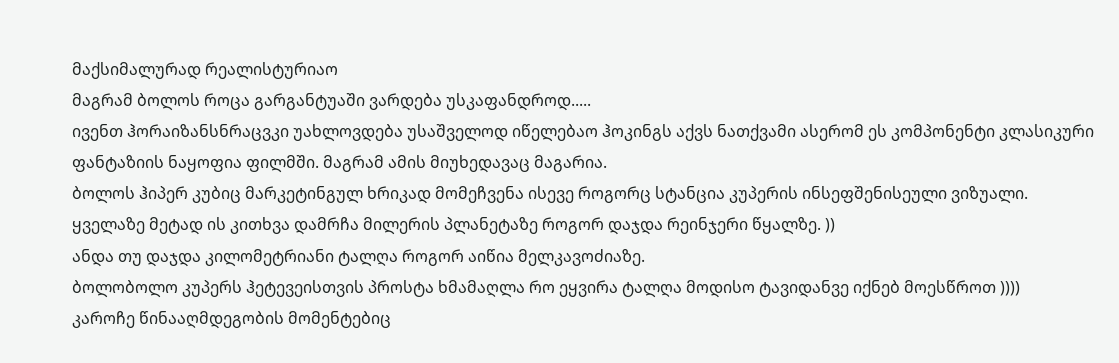მაქსიმალურად რეალისტურიაო
მაგრამ ბოლოს როცა გარგანტუაში ვარდება უსკაფანდროდ.....
ივენთ ჰორაიზანსნრაცვკი უახლოვდება უსაშველოდ იწელებაო ჰოკინგს აქვს ნათქვამი ასერომ ეს კომპონენტი კლასიკური ფანტაზიის ნაყოფია ფილმში. მაგრამ ამის მიუხედავაც მაგარია.
ბოლოს ჰიპერ კუბიც მარკეტინგულ ხრიკად მომეჩვენა ისევე როგორც სტანცია კუპერის ინსეფშენისეული ვიზუალი.
ყველაზე მეტად ის კითხვა დამრჩა მილერის პლანეტაზე როგორ დაჯდა რეინჯერი წყალზე. ))
ანდა თუ დაჯდა კილომეტრიანი ტალღა როგორ აიწია მელკავოძიაზე.
ბოლობოლო კუპერს ჰეტევეისთვის პროსტა ხმამაღლა რო ეყვირა ტალღა მოდისო ტავიდანვე იქნებ მოესწროთ ))))
კაროჩე წინააღმდეგობის მომენტებიც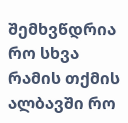შემხვწდრია რო სხვა რამის თქმის ალბავში რო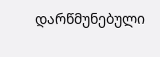დარწმუნებული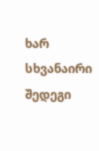ხარ სხვანაირი შედეგი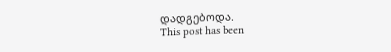დადგებოდა.
This post has been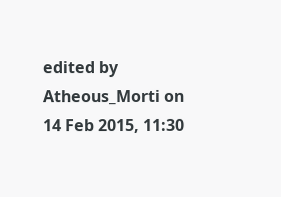edited by Atheous_Morti on 14 Feb 2015, 11:30